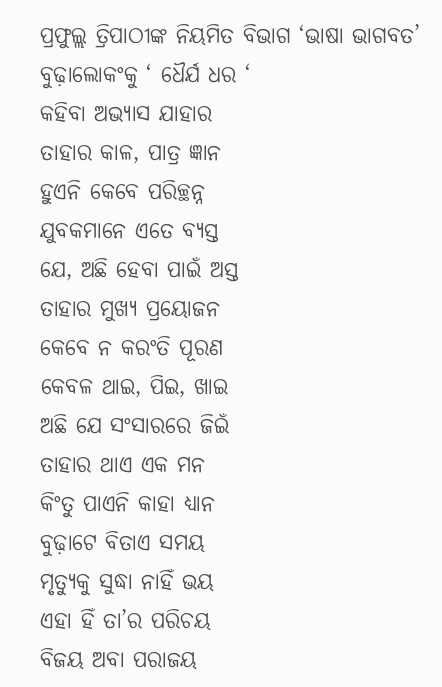ପ୍ରଫୁଲ୍ଲ ତ୍ରିପାଠୀଙ୍କ ନିୟମିତ ବିଭାଗ ‘ଭାଷା ଭାଗବତ’
ବୁଢ଼ାଲୋକଂକୁ ‘ ଧୈର୍ଯ ଧର ‘
କହିବା ଅଭ୍ୟାସ ଯାହାର
ତାହାର କାଳ, ପାତ୍ର ଜ୍ଞାନ
ହୁଏନି କେବେ ପରିଚ୍ଛନ୍ନ
ଯୁବକମାନେ ଏତେ ବ୍ୟସ୍ତ
ଯେ, ଅଛି ହେବା ପାଇଁ ଅସ୍ତ
ତାହାର ମୁଖ୍ୟ ପ୍ରୟୋଜନ
କେବେ ନ କରଂତି ପୂରଣ
କେବଳ ଥାଇ, ପିଇ, ଖାଇ
ଅଛି ଯେ ସଂସାରରେ ଜିଇଁ
ତାହାର ଥାଏ ଏକ ମନ
କିଂତୁ ପାଏନି କାହା ଧ୍ୟାନ
ବୁଢ଼ାଟେ ବିତାଏ ସମୟ
ମୃତ୍ୟୁକୁ ସୁଦ୍ଧା ନାହିଁ ଭୟ
ଏହା ହିଁ ତା’ର ପରିଚୟ
ବିଜୟ ଅବା ପରାଜୟ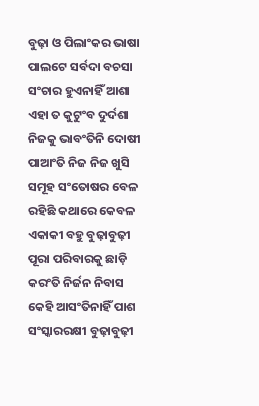ବୁଢ଼ା ଓ ପିଲାଂକର ଭାଷା
ପାଲଟେ ସର୍ବଦା ବଚସା
ସଂଚାର ହୁଏନାହିଁ ଆଶା
ଏହା ତ କୁଟୁଂବ ଦୁର୍ଦଶା
ନିଜକୁ ଭାବଂତିନି ଦୋଷୀ
ପାଆଂତି ନିଜ ନିଜ ଖୁସି
ସମୂହ ସଂତୋଷର ବେଳ
ରହିଛି କଥାରେ କେବଳ
ଏକାକୀ ବହୁ ବୁଢ଼ାବୁଢ଼ୀ
ପୂରା ପରିବାରକୁ ଛାଡ଼ି
କରଂତି ନିର୍ଜନ ନିବାସ
କେହି ଆସଂତିନାହିଁ ପାଶ
ସଂସ୍କାରରକ୍ଷୀ ବୁଢ଼ାବୁଢ଼ୀ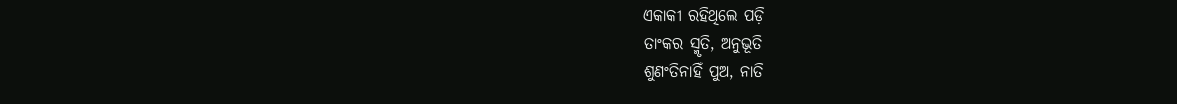ଏକାକୀ ରହିଥିଲେ ପଡ଼ି
ତାଂକର ସ୍ମୃତି, ଅନୁଭୂତି
ଶୁଣଂତିନାହିଁ ପୁଅ, ନାତି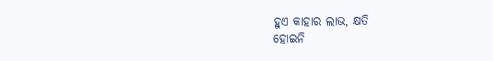ହୁଏ କାହାର ଲାଭ, କ୍ଷତି
ହୋଇନି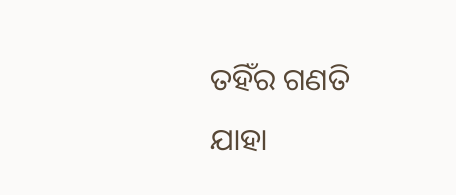ତହିଁର ଗଣତି
ଯାହା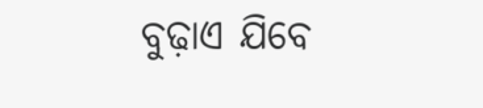ବୁଢ଼ାଏ ଯିବେ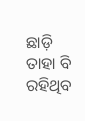ଛାଡ଼ି
ତାହା ବି ରହିଥିବ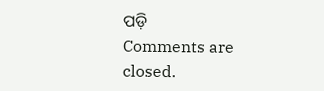ପଡ଼ି
Comments are closed.